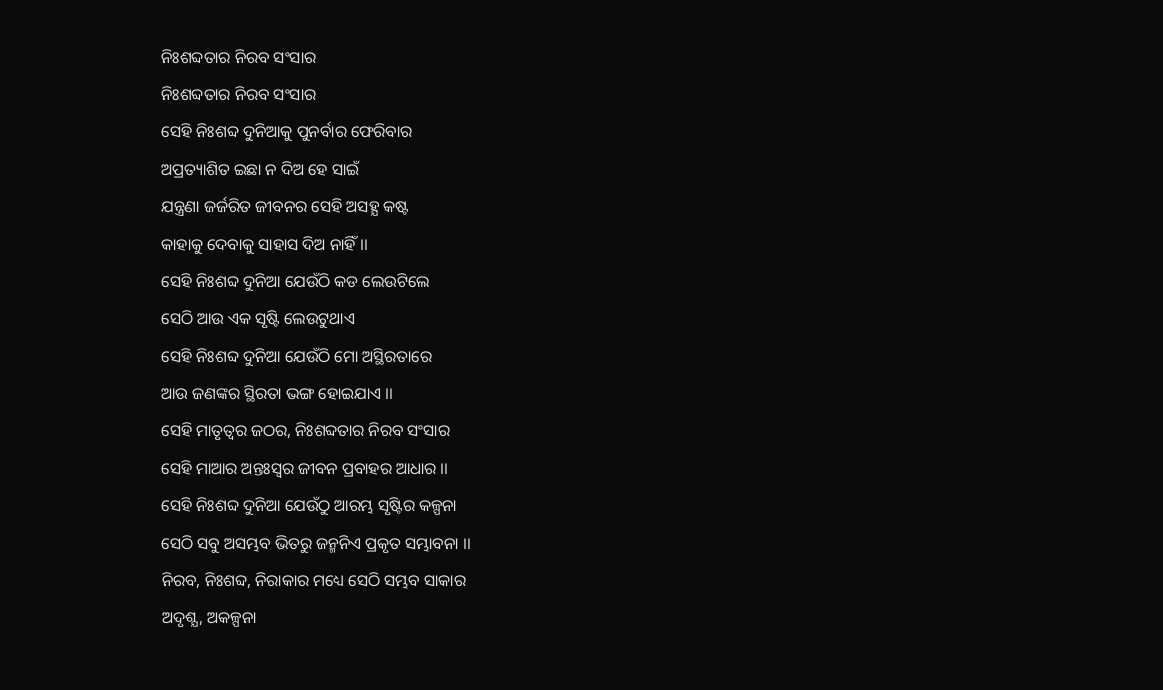ନିଃଶବ୍ଦତାର ନିରବ ସଂସାର
ନିଃଶବ୍ଦତାର ନିରବ ସଂସାର
ସେହି ନିଃଶବ୍ଦ ଦୁନିଆକୁ ପୁନର୍ବାର ଫେରିବାର
ଅପ୍ରତ୍ୟାଶିତ ଇଛା ନ ଦିଅ ହେ ସାଇଁ
ଯନ୍ତ୍ରଣା ଜର୍ଜରିତ ଜୀବନର ସେହି ଅସହ୍ଯ କଷ୍ଟ
କାହାକୁ ଦେବାକୁ ସାହାସ ଦିଅ ନାହିଁ ।।
ସେହି ନିଃଶବ୍ଦ ଦୁନିଆ ଯେଉଁଠି କଡ ଲେଉଟିଲେ
ସେଠି ଆଉ ଏକ ସୃଷ୍ଟି ଲେଉଟୁଥାଏ
ସେହି ନିଃଶବ୍ଦ ଦୁନିଆ ଯେଉଁଠି ମୋ ଅସ୍ଥିରତାରେ
ଆଉ ଜଣଙ୍କର ସ୍ଥିରତା ଭଙ୍ଗ ହୋଇଯାଏ ।।
ସେହି ମାତୃତ୍ୱର ଜଠର, ନିଃଶବ୍ଦତାର ନିରବ ସଂସାର
ସେହି ମାଆର ଅନ୍ତଃସ୍ବର ଜୀବନ ପ୍ରବାହର ଆଧାର ।।
ସେହି ନିଃଶବ୍ଦ ଦୁନିଆ ଯେଉଁଠୁ ଆରମ୍ଭ ସୃଷ୍ଟିର କଳ୍ପନା
ସେଠି ସବୁ ଅସମ୍ଭବ ଭିତରୁ ଜନ୍ମନିଏ ପ୍ରକୃତ ସମ୍ଭାବନା ।।
ନିରବ, ନିଃଶବ୍ଦ, ନିରାକାର ମଧ୍ୟେ ସେଠି ସମ୍ଭବ ସାକାର
ଅଦୃଶ୍ଯ, ଅକଳ୍ପନା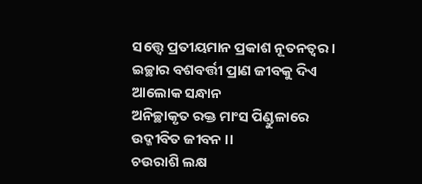ସତ୍ତ୍ବେ ପ୍ରତୀୟମାନ ପ୍ରକାଶ ନୂତନତ୍ବର।
ଇଚ୍ଛାର ବଶବର୍ତ୍ତୀ ପ୍ରାଣ ଜୀବକୁ ଦିଏ ଆଲୋକ ସନ୍ଧାନ
ଅନିଚ୍ଛାକୃତ ରକ୍ତ ମାଂସ ପିଣ୍ଡୁଳାରେ ଉଦ୍ଜୀବିତ ଜୀବନ ।।
ଚଉରାଶି ଲକ୍ଷ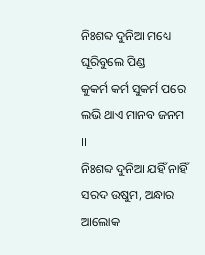ନିଃଶବ୍ଦ ଦୁନିଆ ମଧ୍ୟେ ଘୂରିବୁଲେ ପିଣ୍ଡ
କୁକର୍ମ କର୍ମ ସୁକର୍ମ ପରେ ଲଭି ଥାଏ ମାନବ ଜନମ ।।
ନିଃଶବ୍ଦ ଦୁନିଆ ଯହିଁ ନାହିଁ ସରଦ ଉଷୁମ, ଅନ୍ଧାର ଆଲୋକ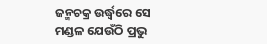ଜନ୍ମଚକ୍ର ଉର୍ଦ୍ଧ୍ବରେ ସେ ମଣ୍ଡଳ ଯେଉଁଠି ପ୍ରଭୁ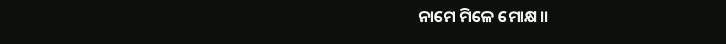ନାମେ ମିଳେ ମୋକ୍ଷ।।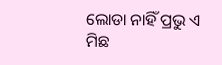ଲୋଡା ନାହିଁ ପ୍ରଭୁ ଏ ମିଛ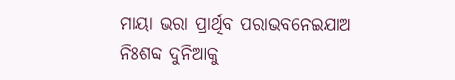ମାୟା ଭରା ପ୍ରାର୍ଥିବ ପରାଭବନେଇଯାଅ ନିଃଶବ୍ଦ ଦୁନିଆକୁ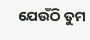ଯେଉଁଠି ତୁମ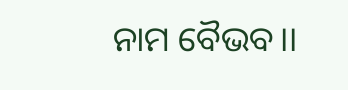ନାମ ବୈଭବ।।